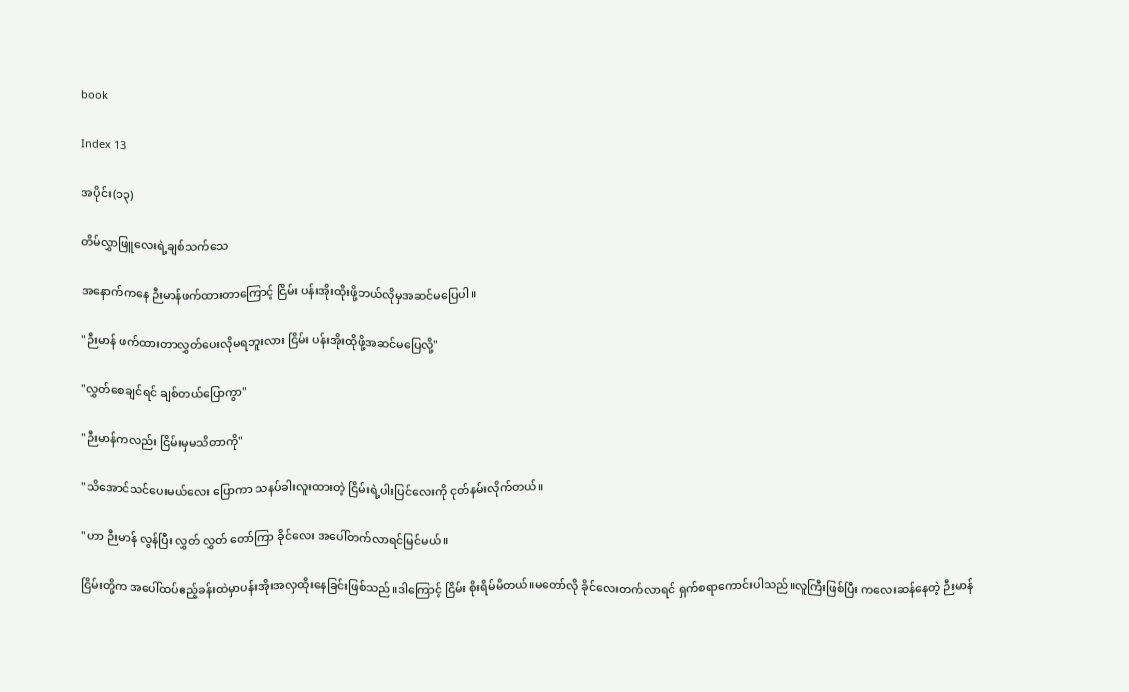book

Index 13

အပိုင်း(၁၃)

တိမ်လွှာဖြူလေးရဲ့ချစ်သက်သေ

အနောက်ကနေ ဉီးမာန်ဖက်ထားတာကြောင့် ငြိမ်း ပန်းအိုးထိုးဖို့ဘယ်လိုမှအဆင်မပြေပါ။

"ဉီးမာန် ဖက်ထားတာလွှတ်ပေးလိုမရဘူးလား ငြိမ်း ပန်းအိုးထိုဖို့အဆင်မပြေလို့"

"လွှတ်စေချင်ရင် ချစ်တယ်ပြောကွာ"

"ဉီးမာန်ကလည်း ငြိမ်းမှမသိတာကို"

"သိအောင်သင်ပေးမယ်လေး ပြောကာ သနပ်ခါးလူးထားတဲ့ ငြိမ်းရဲ့ပါးပြင်လေးကို ငုတ်နမ်းလိုက်တယ်။

"ဟာ ဉီးမာန် လွန်ပြီး လွှတ် လွှတ် တော်ကြာ ခိုင်လေး အပေါ်တက်လာရင်မြင်မယ်။

ငြိမ်းတို့က အပေါ်ထပ်ဧည့်ခန်းထဲမှာပန်းအိုးအလှထိုးနေခြင်းဖြစ်သည်။ဒါကြောင့် ငြိမ်း စိုးရိမ်မိတယ်။မတော်လို ခိုင်လေးတက်လာရင် ရှက်စရာကောင်းပါသည်။လူကြီးဖြစ်ပြီး ကလေးဆန်နေတဲ့ ဉီးမာန်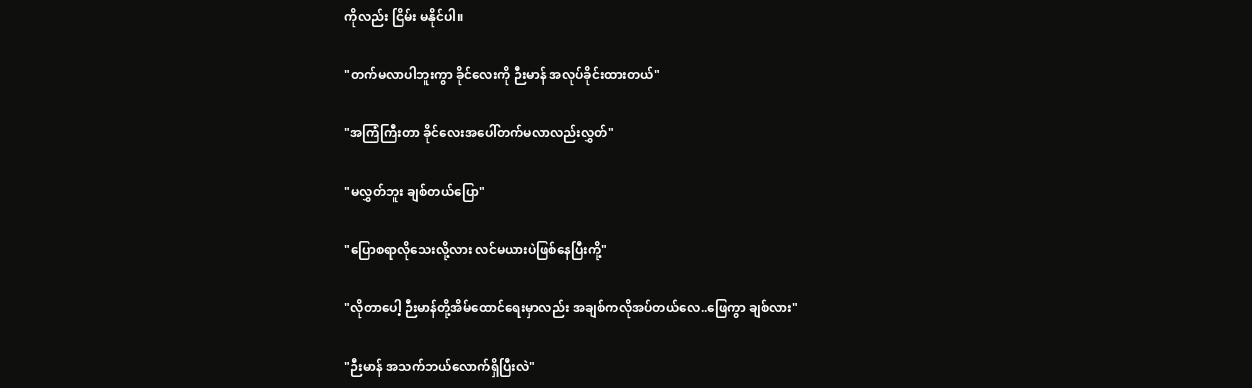ကိုလည်း ငြိမ်း မနိုင်ပါ။

"တက်မလာပါဘူးကွာ ခိုင်လေးကို ဉီးမာန် အလုပ်ခိုင်းထားတယ်"

"အကြံကြီးတာ ခိုင်လေးအပေါ်တက်မလာလည်းလွှတ်"

"မလွှတ်ဘူး ချစ်တယ်ပြော"

"ပြောစရာလိုသေးလို့လား လင်မယားပဲဖြစ်နေပြီးကို့"

"လိုတာပေါ့ ဉီးမာန်တို့အိမ်ထောင်ရေးမှာလည်း အချစ်ကလိုအပ်တယ်လေ..ဖြေကွာ ချစ်လား"

"ဉီးမာန် အသက်ဘယ်လောက်ရှိပြီးလဲ"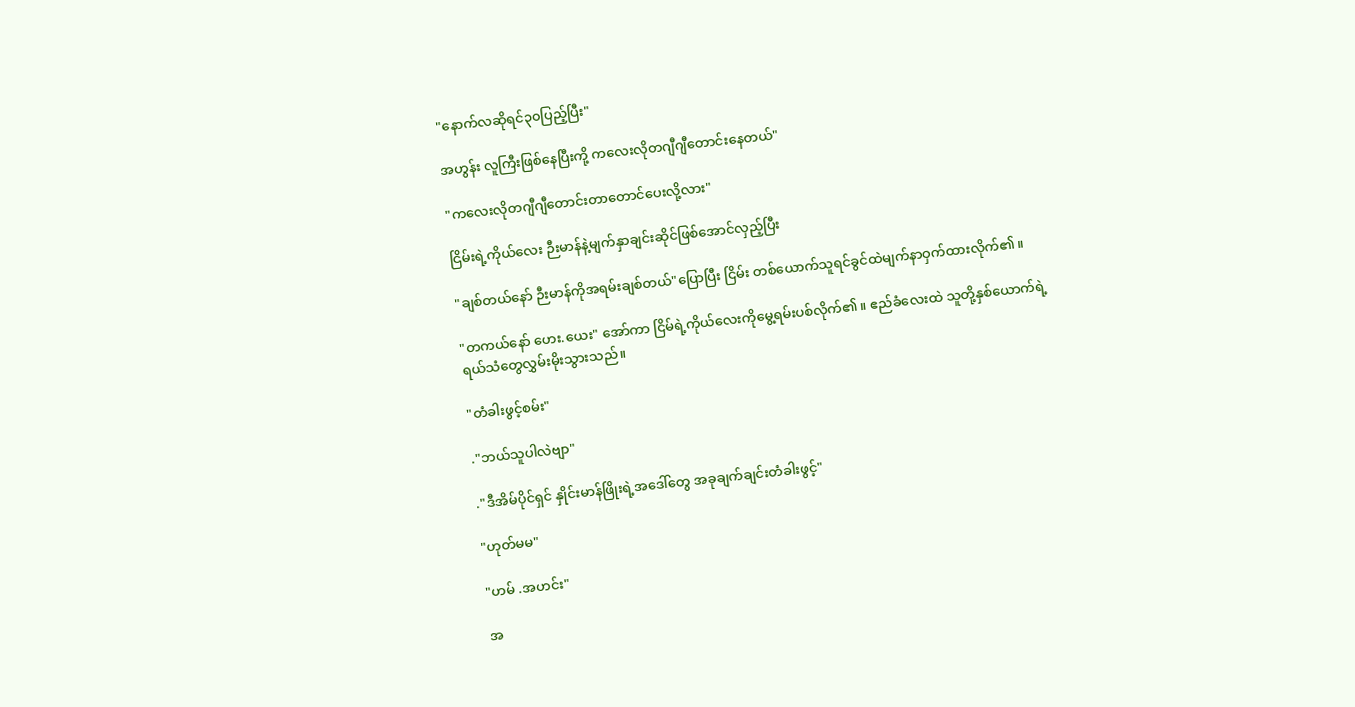"နောက်လဆိုရင်၃၀ပြည့်ပြီး"

အဟွန်း လူကြီးဖြစ်နေပြီးကို့ ကလေးလိုတဂျီဂျီတောင်းနေတယ်"

"ကလေးလိုတဂျီဂျီတောင်းတာတောင်ပေးလို့လား"

ငြိမ်းရဲ့ကိုယ်လေး ဉီးမာန်နဲ့မျက်နှာချင်းဆိုင်ဖြစ်အောင်လှည့်ပြီး

"ချစ်တယ်နော် ဉီးမာန်ကိုအရမ်းချစ်တယ်"ပြောပြီး ငြိမ်း တစ်ယောက်သူရင်ခွင်ထဲမျက်နာဝှက်ထားလိုက်၏။

"တကယ်နော် ဟေး.ယေး" အော်ကာ ငြိမ်ရဲ့ကိုယ်လေးကိုမွေ့ရမ်းပစ်လိုက်၏။ ဧည်ခံလေးထဲ သူတို့နှစ်ယောက်ရဲ့ရယ်သံတွေလွှမ်းမိုးသွားသည်။

"တံခါးဖွင့်စမ်း"

."ဘယ်သူပါလဲဗျာ"

."ဒီအိမ်ပိုင်ရှင် နှိုင်းမာန်ဖြိုးရဲ့အဒေါ်တွေ အခုချက်ချင်းတံခါးဖွင့်"

"ဟုတ်မမ"

"ဟမ် .အဟင်း"

အ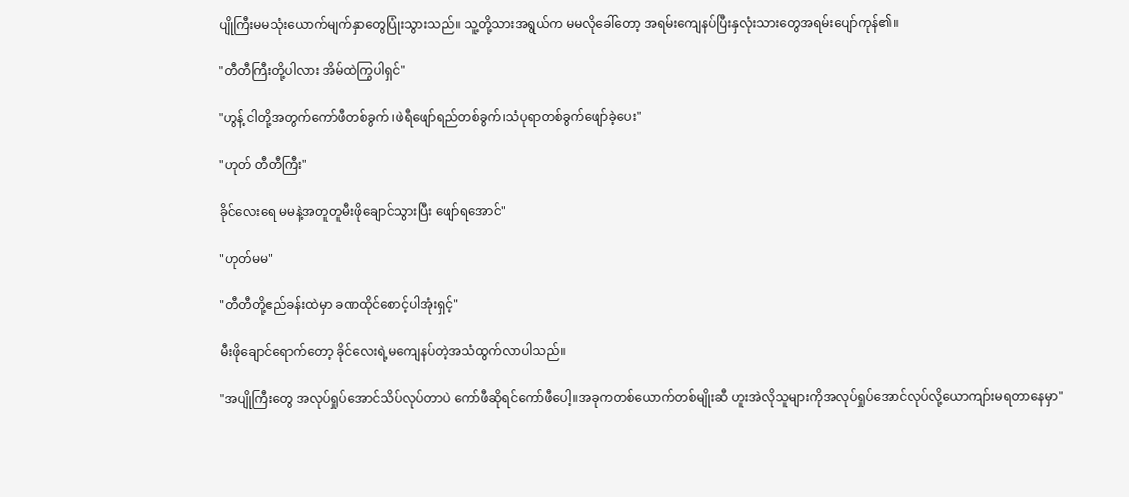ပျိုကြီးမမသုံးယောက်မျက်နှာတွေပြုံးသွားသည်။ သူ့တို့သားအရွယ်က မမလိုခေါ်တော့ အရမ်းကျေနပ်ပြီးနှလုံးသားတွေအရမ်းပျော်ကုန်၏။

"တီတီကြီးတို့ပါလား အိမ်ထဲကြွပါရှင်"

"ဟွန့် ငါတို့အတွက်ကော်ဖီတစ်ခွက် ၊ဖဲရီဖျော်ရည်တစ်ခွက်၊သံပုရာတစ်ခွက်ဖျော်ခဲ့ပေး"

"ဟုတ် တီတီကြီး"

ခိုင်လေးရေ မမနဲ့အတူတူမီးဖိုချောင်သွားပြီး ဖျော်ရအောင်"

"ဟုတ်မမ"

"တီတီတို့ဧည်ခန်းထဲမှာ ခဏထိုင်စောင့်ပါအုံးရှင့်"

မီးဖိုချောင်ရောက်တော့ ခိုင်လေးရဲ့မကျေနပ်တဲ့အသံထွက်လာပါသည်။

"အပျိုကြီးတွေ အလုပ်ရှုပ်အောင်သိပ်လုပ်တာပဲ ကော်ဖီဆိုရင်ကော်ဖီပေါ့။အခုကတစ်ယောက်တစ်မျိုးဆီ ဟူးအဲလိုသူများကိုအလုပ်ရှုပ်အောင်လုပ်လို့ယောကျာ်းမရတာနေမှာ"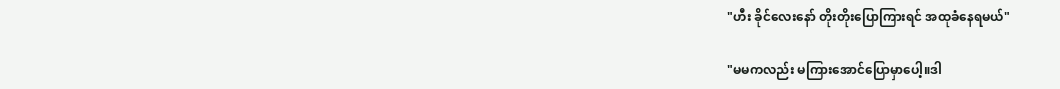"ဟီး ခိုင်လေးနော် တိုးတိုးပြောကြားရင် အထုခံနေရမယ်"

"မမကလည်း မကြားအောင်ပြောမှာပေါ့။ဒါ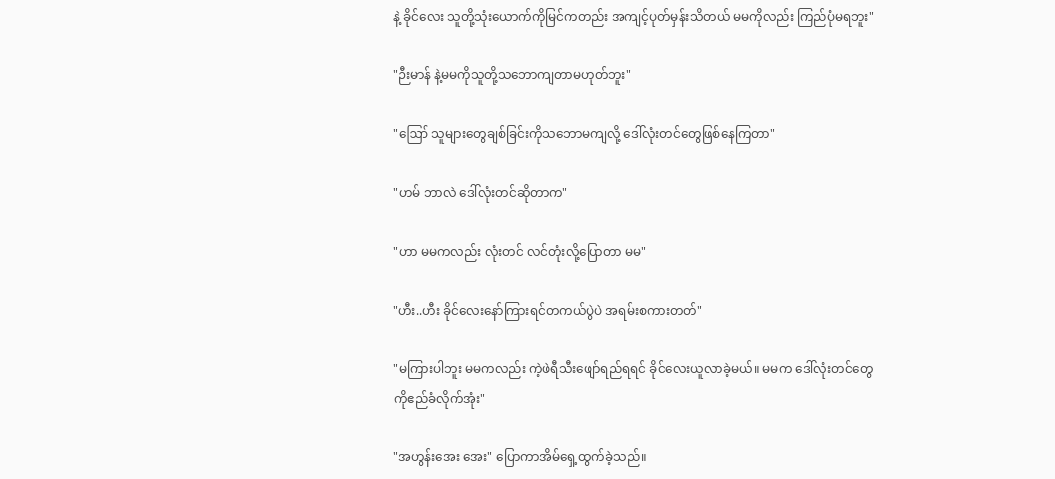နဲ့ ခိုင်လေး သူတို့သုံးယောက်ကိုမြင်ကတည်း အကျင့်ပုတ်မှန်းသိတယ် မမကိုလည်း ကြည်ပုံမရဘူး"

"ဉီးမာန် နဲ့မမကိုသူတို့သဘောကျတာမဟုတ်ဘူး"

"ဪ သူများတွေချစ်ခြင်းကိုသဘောမကျလို့ ဒေါ်လုံးတင်တွေဖြစ်နေကြတာ"

"ဟမ် ဘာလဲ ဒေါ်လုံးတင်ဆိုတာက"

"ဟာ မမကလည်း လုံးတင် လင်တုံးလို့ပြောတာ မမ"

"ဟီး..ဟီး ခိုင်လေးနော်ကြားရင်တကယ်ပွဲပဲ အရမ်းစကားတတ်"

"မကြားပါဘူး မမကလည်း ကဲ့ဖဲရီသီးဖျော်ရည်ရရင် ခိုင်လေးယူလာခဲ့မယ်။ မမက ဒေါ်လုံးတင်တွေကိုဧည်ခံလိုက်အုံး"

"အဟွန်းအေး အေး" ပြောကာအိမ်ရှေ့ထွက်ခဲ့သည်။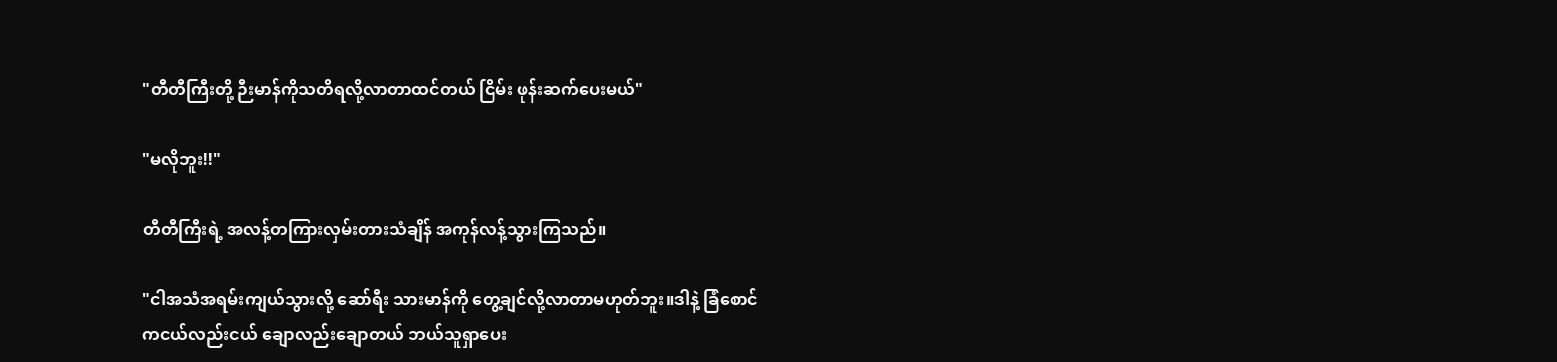"တီတီကြီးတို့ ဉီးမာန်ကိုသတိရလို့လာတာထင်တယ် ငြိမ်း ဖုန်းဆက်ပေးမယ်"

"မလိုဘူး!!"

တီတီကြီးရဲ့ အလန့်တကြားလှမ်းတားသံချိန် အကုန်လန့်သွားကြသည်။

"ငါအသံအရမ်းကျယ်သွားလို့ ဆော်ရီး သားမာန်ကို တွေ့ချင်လို့လာတာမဟုတ်ဘူး။ဒါနဲ့ ခြံစောင်ကငယ်လည်းငယ် ချောလည်းချောတယ် ဘယ်သူရှာပေး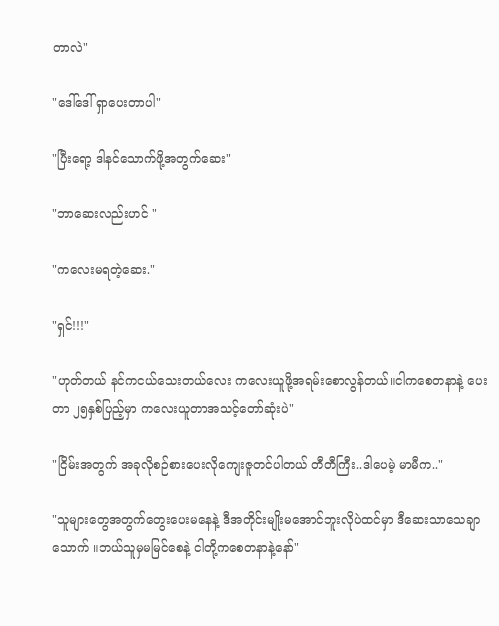တာလဲ"

"ဒေါ်ဒေါ် ရှာပေးတာပါ"

"ပြီးရော့ ဒါနင်သောက်ဖို့အတွက်ဆေး"

"ဘာဆေးလည်းဟင် "

"ကလေးမရတဲ့ဆေး."

"ရှင်!!!"

"ဟုတ်တယ် နင်ကငယ်သေးတယ်လေး ကလေးယူဖို့အရမ်းစောလွန်တယ်။ငါကစေတနာနဲ့ ပေးတာ ၂၅နှစ်ပြည့်မှာ ကလေးယူတာအသင့်တော်ဆုံးပဲ"

"ငြိမ်းအတွက် အခုလိုစဉ်စားပေးလိုကျေးဇူတင်ပါတယ် တီတီကြီး..ဒါပေမဲ့ မာမီက.."

"သူများတွေအတွက်တွေးပေးမနေနဲ့ ဒီအတိုင်းမျိုးမအောင်ဘူးလိုပဲထင်မှာ ဒီဆေးသာသေချာသောက် ။ဘယ်သူမှမမြင်စေနဲ့ ငါတို့ကစေတနာနဲ့နော်"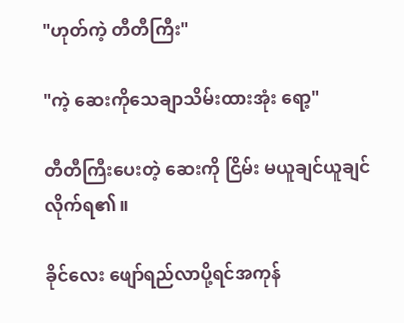"ဟုတ်ကဲ့ တီတီကြီး"

"ကဲ့ ဆေးကိုသေချာသိမ်းထားအုံး ရော့"

တီတီကြီးပေးတဲ့ ဆေးကို ငြိမ်း မယူချင်ယူချင်လိုက်ရ၏။

ခိုင်လေး ဖျော်ရည်လာပို့ရင်အကုန်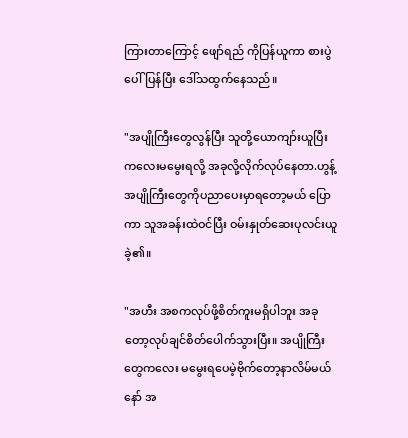ကြားတာကြောင့် ဖျော်ရည် ကိုပြန်ယူကာ စားပွဲပေါ်ပြန်ပြီး ဒေါ်သထွက်နေသည်။

"အပျိုကြီးတွေလွန်ပြီး သူတို့ယောကျာ်းယူပြီး ကလေးမမွေးရလို့ အခုလို့လိုက်လုပ်နေတာ.ဟွန့် အပျိုကြီးတွေကိုပညာပေးမှာရတော့မယ် ပြောကာ သူအခန်းထဲဝင်ပြီး ဝမ်းနှုတ်ဆေးပုလင်းယူခဲ့၏။

"အဟီး အစကလုပ်ဖို့စိတ်ကူးမရှိပါဘူး အခုတော့လုပ်ချင်စိတ်ပေါက်သွားပြီး။ အပျိုကြီးတွေကလေး မမွေးရပေမဲ့ဗိုက်တော့နာလိမ်မယ်နော် အ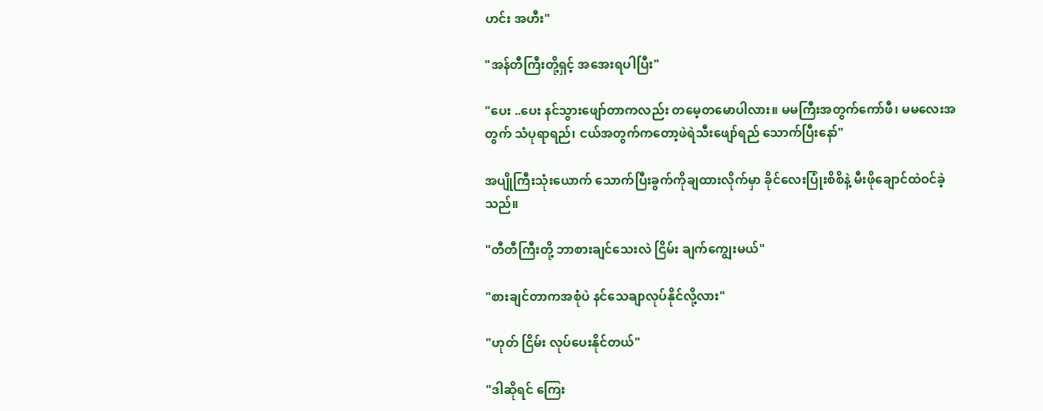ဟင်း အဟီး"

"အန်တီကြီးတို့ရှင့် အအေးရပါပြီး"

"ပေး ..ပေး နင်သွားဖျော်တာကလည်း တမေ့တမောပါလား။ မမကြီးအတွက်ကော်ဖီ၊ မမလေးအတွက် သံပုရာရည်၊ ငယ်အတွက်ကတော့ဖဲရဲသီးဖျော်ရည် သောက်ပြီးနော်"

အပျိုကြီးသုံးယောက် သောက်ပြီးခွက်ကိုချထားလိုက်မှာ ခိုင်လေးပြုံးစိစိနဲ့ မီးဖိုချောင်ထဲဝင်ခဲ့သည်။

"တီတီကြီးတို့ ဘာစားချင်သေးလဲ ငြိမ်း ချက်ကျွေးမယ်"

"စားချင်တာကအစုံပဲ နင်သေချာလုပ်နိုင်လို့လား"

"ဟုတ် ငြိမ်း လုပ်ပေးနိုင်တယ်"

"ဒါဆိုရင် ကြေး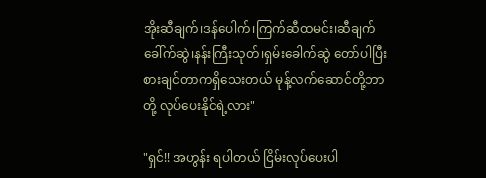အိုးဆီချက်၊ဒန်ပေါက်၊ကြက်ဆီထမင်း၊ဆီချက်ခေါ်က်ဆွဲ၊နန်းကြီးသုတ်၊ရှမ်းခေါက်ဆွဲ တော်ပါပြီးစားချင်တာကရှိသေးတယ် မုန့်လက်ဆောင်တို့ဘာတို့ လုပ်ပေးနိုင်ရဲ့လား"

"ရှင်!! အဟွန်း ရပါတယ် ငြိမ်းလုပ်ပေးပါ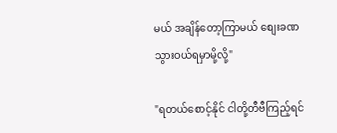မယ် အချိန်တော့ကြာမယ် စျေးခဏသွားဝယ်ရမှာမို့လို့"

"ရတယ်စောင့်နိုင် ငါတို့တီဗီကြည့်ရင်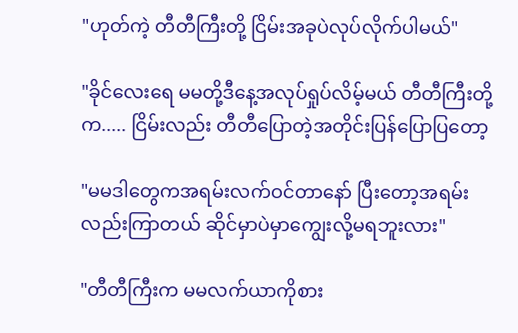"ဟုတ်ကဲ့ တီတီကြီးတို့ ငြိမ်းအခုပဲလုပ်လိုက်ပါမယ်"

"ခိုင်လေးရေ မမတို့ဒီနေ့အလုပ်ရှုပ်လိမ့်မယ် တီတီကြီးတို့က..... ငြိမ်းလည်း တီတီပြောတဲ့အတိုင်းပြန်ပြောပြတော့

"မမဒါတွေကအရမ်းလက်ဝင်တာနော် ပြီးတော့အရမ်းလည်းကြာတယ် ဆိုင်မှာပဲမှာကျွေးလို့မရဘူးလား"

"တီတီကြီးက မမလက်ယာကိုစား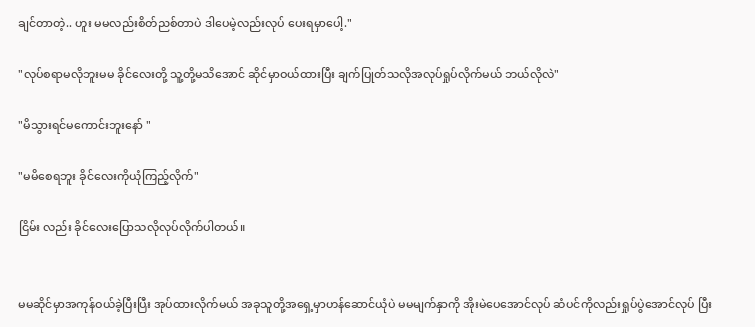ချင်တာတဲ့.. ဟူး မမလည်းစိတ်ညစ်တာပဲ ဒါပေမဲ့လည်းလုပ် ပေးရမှာပေါ့."

"လုပ်စရာမလိုဘူးမမ ခိုင်လေးတို့ သူ့တို့မသိအောင် ဆိုင်မှာဝယ်ထားပြီး ချက်ပြုတ်သလိုအလုပ်ရှုပ်လိုက်မယ် ဘယ်လိုလဲ"

"မိသွားရင်မကောင်းဘူးနော် "

"မမိစေရဘူး ခိုင်လေးကိုယုံကြည့်လိုက်"

ငြိမ်း လည်း ခိုင်လေးပြောသလိုလုပ်လိုက်ပါတယ်။


မမဆိုင်မှာအကုန်ဝယ်ခဲ့ပြီးပြီး အုပ်ထားလိုက်မယ် အခုသူတို့အရှေ့မှာဟန်ဆောင်ယုံပဲ မမမျက်နှာကို အိုးမဲပေအောင်လုပ် ဆံပင်ကိုလည်းရှုပ်ပွဲအောင်လုပ် ပြီး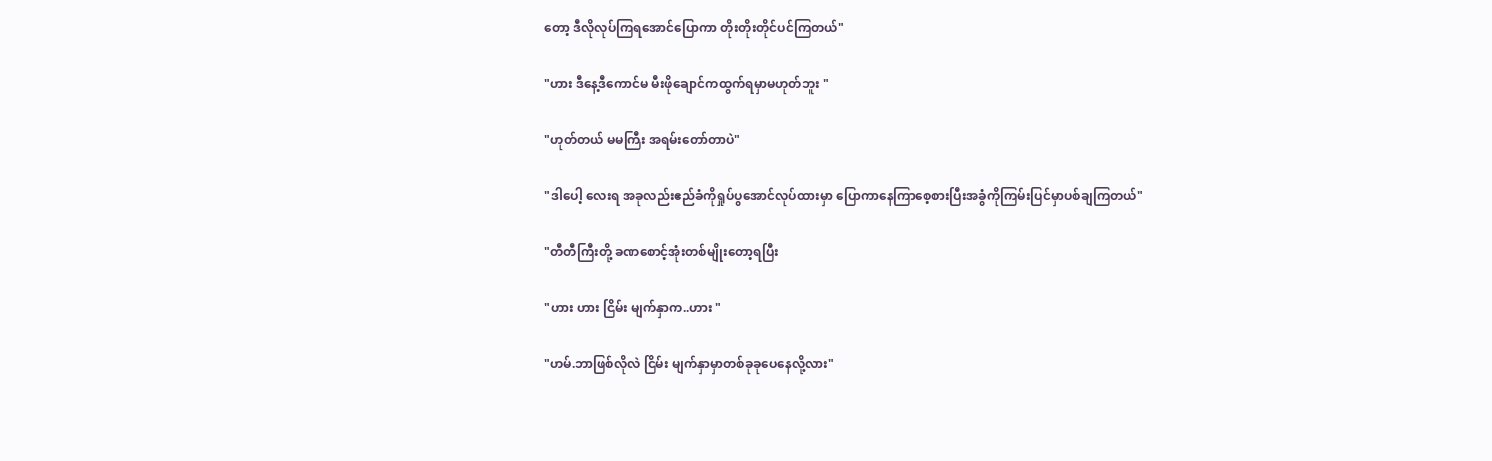တော့ ဒီလိုလုပ်ကြရအောင်ပြောကာ တိုးတိုးတိုင်ပင်ကြတယ်"

"ဟား ဒီနေ့ဒီကောင်မ မီးဖိုချောင်ကထွက်ရမှာမဟုတ်ဘူး "

"ဟုတ်တယ် မမကြီး အရမ်းတော်တာပဲ"

"ဒါပေါ့ လေးရ အခုလည်းဧည်ခံကိုရှုပ်ပွအောင်လုပ်ထားမှာ ပြောကာနေကြာစေ့စားပြီးအခွံကိုကြမ်းပြင်မှာပစ်ချကြတယ်"

"တီတီကြီးတို့ ခဏစောင့်အုံးတစ်မျိုးတော့ရပြီး

"ဟား ဟား ငြိမ်း မျက်နှာက..ဟား "

"ဟမ်.ဘာဖြစ်လိုလဲ ငြိမ်း မျက်နှာမှာတစ်ခုခုပေနေလို့လား"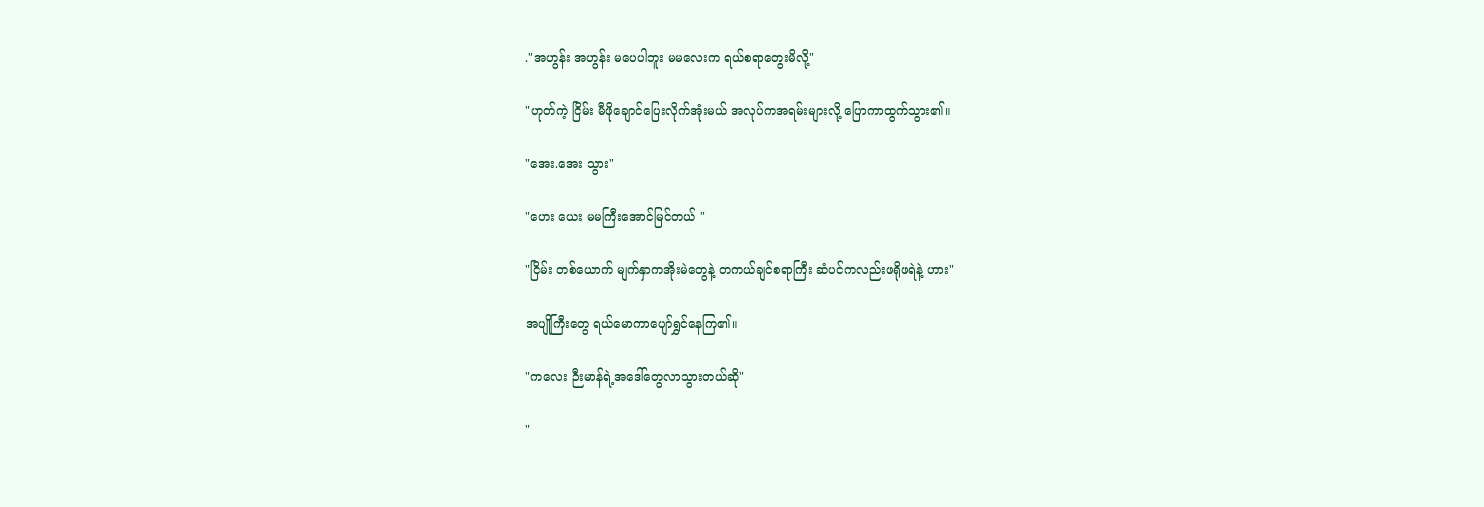."အဟွန်း အဟွန်း မပေပါဘူး မမလေးက ရယ်စရာတွေးမိလို့"

"ဟုတ်ကဲ့ ငြိမ်း မီဖိုချောင်ပြေးလိုက်အုံးမယ် အလုပ်ကအရမ်းများလို့ ပြောကာထွက်သွား၏။

"အေး.အေး သွား"

"ဟေး ယေး မမကြီးအောင်မြင်တယ် "

"ငြိမ်း တစ်ယောက် မျက်နှာကအိုးမဲတွေနဲ့ တကယ်ချင်စရာကြီး ဆံပင်ကလည်းဖရိုဖရဲနဲ့ ဟား"

အပျိုကြီးတွေ ရယ်မောကာပျော်ရွှင်နေကြ၏။

"ကလေး ဉီးမာန်ရဲ့အဒေါ်တွေလာသွားတယ်ဆို"

"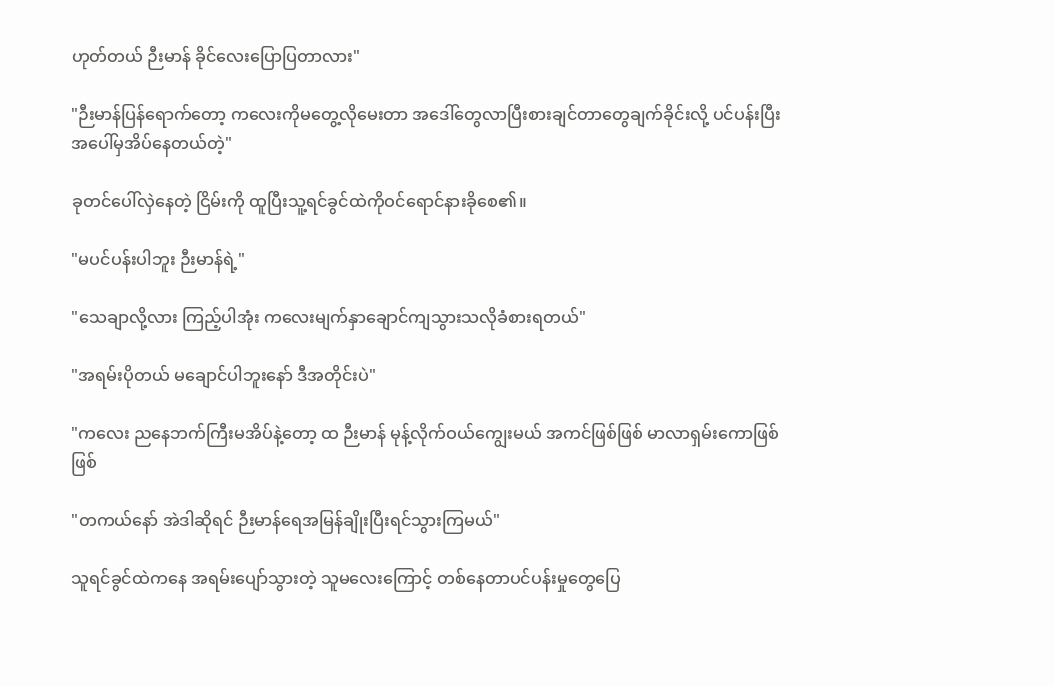ဟုတ်တယ် ဉီးမာန် ခိုင်လေးပြောပြတာလား"

"ဉီးမာန်ပြန်ရောက်တော့ ကလေးကိုမတွေ့လိုမေးတာ အဒေါ်တွေလာပြီးစားချင်တာတွေချက်ခိုင်းလို့ ပင်ပန်းပြီး အပေါ်မှအိပ်နေတယ်တဲ့"

ခုတင်ပေါ်လှဲနေတဲ့ ငြိမ်းကို ထူပြီးသူ့ရင်ခွင်ထဲကိုဝင်ရောင်နားခိုစေ၏။

"မပင်ပန်းပါဘူး ဉီးမာန်ရဲ့"

"သေချာလို့လား ကြည့်ပါအုံး ကလေးမျက်နှာချောင်ကျသွားသလိုခံစားရတယ်"

"အရမ်းပိုတယ် မချောင်ပါဘူးနော် ဒီအတိုင်းပဲ"

"ကလေး ညနေဘက်ကြီးမအိပ်နဲ့တော့ ထ ဉီးမာန် မုန့်လိုက်ဝယ်ကျွေးမယ် အကင်ဖြစ်ဖြစ် မာလာရှမ်းကောဖြစ်ဖြစ်

"တကယ်နော် အဲဒါဆိုရင် ဉီးမာန်ရေအမြန်ချိုးပြီးရင်သွားကြမယ်"

သူရင်ခွင်ထဲကနေ အရမ်းပျော်သွားတဲ့ သူမလေးကြောင့် တစ်နေတာပင်ပန်းမှုတွေပြေ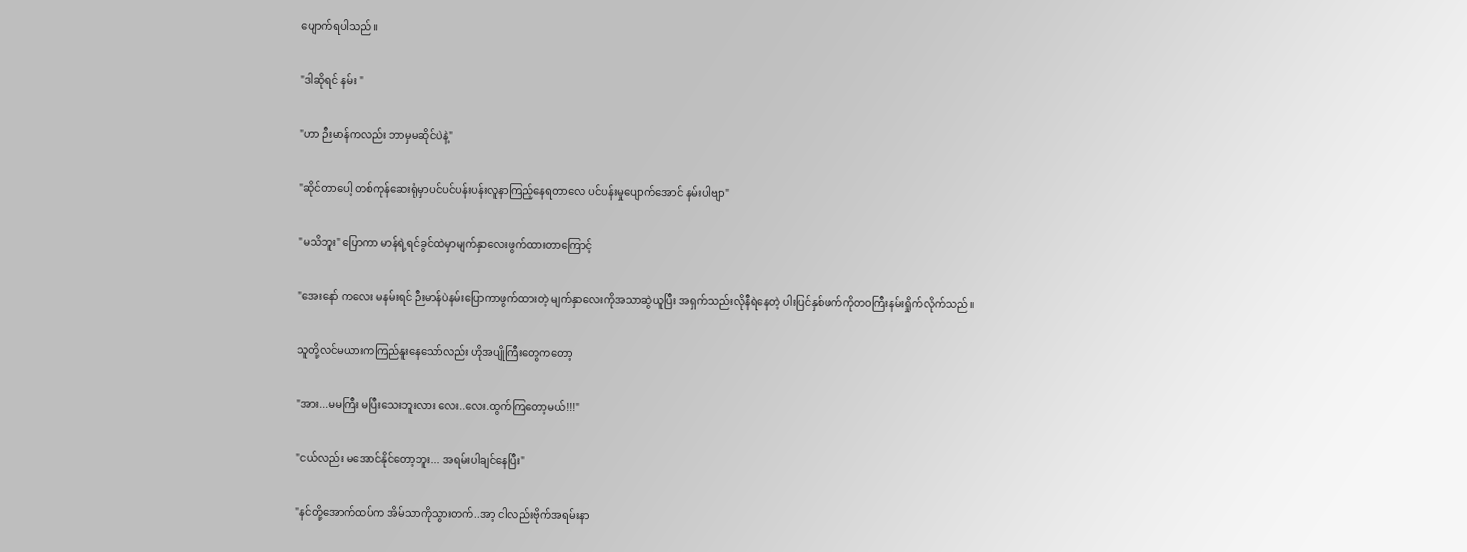ပျောက်ရပါသည်။

"ဒါဆိုရင် နမ်း "

"ဟာ ဉီးမာန်ကလည်း ဘာမှမဆိုင်ပဲနဲ့"

"ဆိုင်တာပေါ့ တစ်ကုန်ဆေးရုံမှာပင်ပင်ပန်းပန်းလူနာကြည့်နေရတာလေ ပင်ပန်းမှုပျောက်အောင် နမ်းပါဗျာ"

"မသိဘူး" ပြောကာ မာန်ရဲ့ရင်ခွင်ထဲမှာမျက်နှာလေးဖွက်ထားတာကြောင့်

"အေးနော် ကလေး မနမ်းရင် ဉီးမာန်ပဲနမ်းပြောကာဖွက်ထားတဲ့ မျက်နှာလေးကိုအသာဆွဲယူပြီး အရှက်သည်းလိုနီရဲနေတဲ့ ပါးပြင်နှစ်ဖက်ကိုတဝကြီးနမ်းရှိုက်လိုက်သည်။

သူတို့လင်မယားကကြည်နူးနေသော်လည်း ဟိုအပျိုကြီးတွေကတော့

"အား...မမကြီး မပြီးသေးဘူးလား လေး..လေး.ထွက်ကြတော့မယ်!!!"

"ငယ်လည်း မအောင်နိုင်တော့ဘူး... အရမ်းပါချင်နေပြီး"

"နင်တို့အောက်ထပ်က အိမ်သာကိုသွားတက်..အာ့ ငါလည်းဗိုက်အရမ်းနာ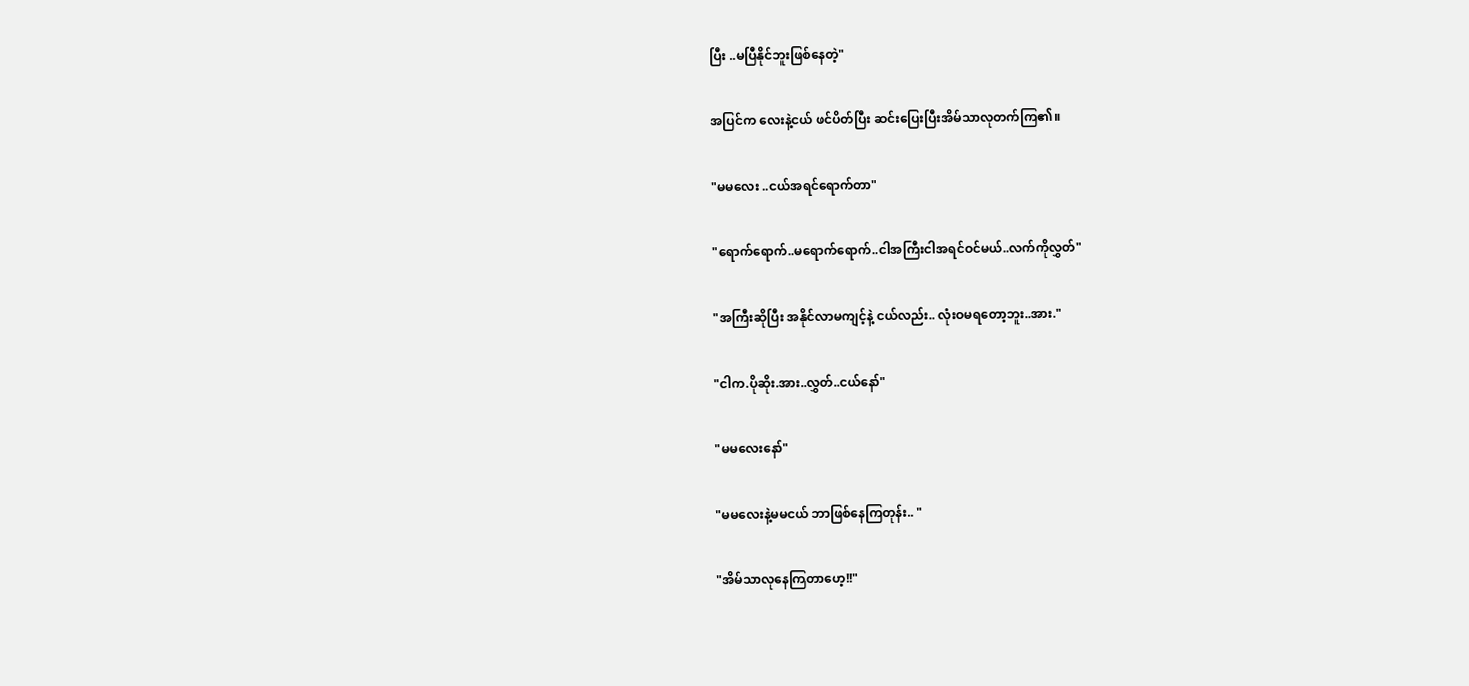ပြီး ..မပြီနိုင်ဘူးဖြစ်နေတဲ့"

အပြင်က လေးနဲ့ငယ် ဖင်ပိတ်ပြီး ဆင်းပြေးပြီးအိမ်သာလုတက်ကြ၏။

"မမလေး ..ငယ်အရင်ရောက်တာ"

"ရောက်ရောက်..မရောက်ရောက်..ငါအကြီးငါအရင်ဝင်မယ်..လက်ကိုလွှတ်"

"အကြီးဆိုပြီး အနိုင်လာမကျင့်နဲ့ ငယ်လည်း.. လုံးဝမရတော့ဘူး..အား."

"ငါက.ပိုဆိုး.အား..လွှတ်..ငယ်နော်"

"မမလေးနော်"

"မမလေးနဲ့မမငယ် ဘာဖြစ်နေကြတုန်း.. "

"အိမ်သာလုနေကြတာဟေ့!!"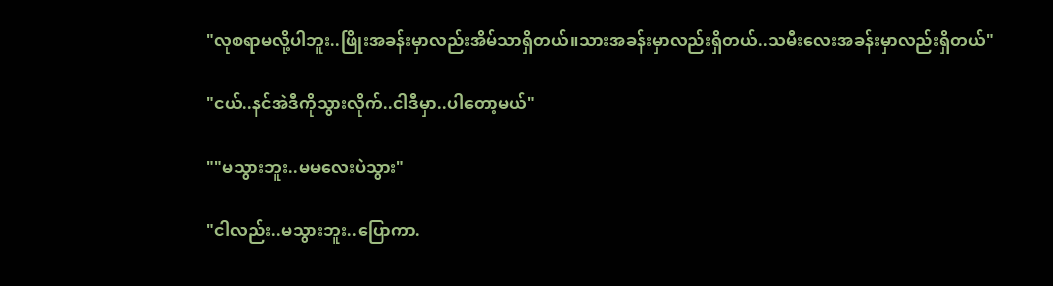"လုစရာမလို့ပါဘူး..ဖြိုးအခန်းမှာလည်းအိမ်သာရှိတယ်။သားအခန်းမှာလည်းရှိတယ်..သမီးလေးအခန်းမှာလည်းရှိတယ်"

"ငယ်..နင်အဲဒီကိုသွားလိုက်..ငါဒီမှာ..ပါတော့မယ်"

""မသွားဘူး..မမလေးပဲသွား"

"ငါလည်း..မသွားဘူး..ပြောကာ.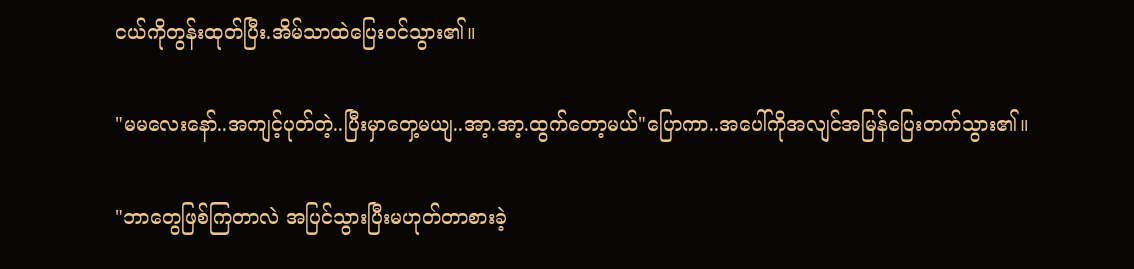ငယ်ကိုတွန်းထုတ်ပြီး.အိမ်သာထဲပြေးဝင်သွား၏။

"မမလေးနော်..အကျင့်ပုတ်တဲ့..ပြီးမှာတှေ့မယျ..အာ့.အာ့.ထွက်တော့မယ်"ပြောကာ..အပေါ်ကိုအလျင်အမြန်ပြေးတက်သွား၏။

"ဘာတွေဖြစ်ကြတာလဲ အပြင်သွားပြီးမဟုတ်တာစားခဲ့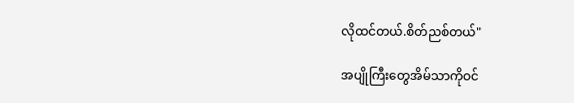လိုထင်တယ်.စိတ်ညစ်တယ်"

အပျိုကြီးတွေအိမ်သာကိုဝင်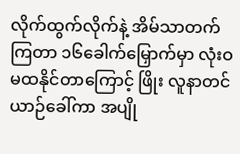လိုက်ထွက်လိုက်နဲ့ အိမ်သာတက်ကြတာ ၁၆ခေါက်မြှောက်မှာ လုံးဝမထနိုင်တာကြောင့် ဖြိုး လူနာတင်ယာဉ်ခေါ်ကာ အပျို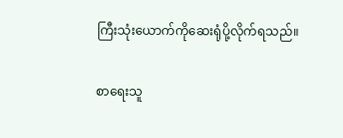ကြီးသုံးယောက်ကိုဆေးရုံပို့လိုက်ရသည်။

စာရေးသူ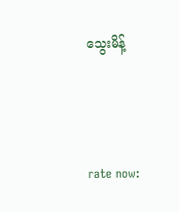သွေးမိန့်



rate now: